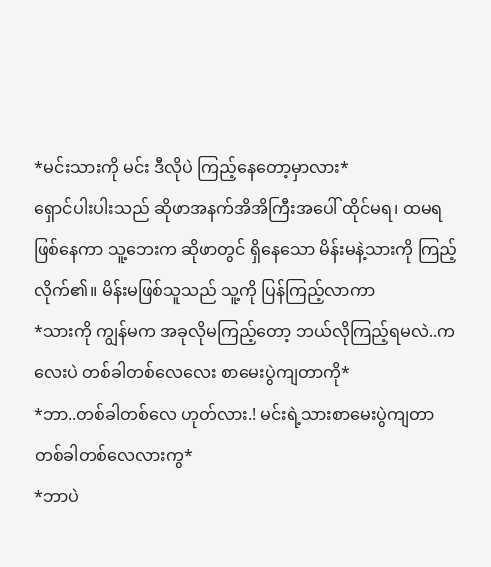*မင်းသားကို မင်း ဒီလိုပဲ ကြည့်နေတော့မှာလား*
ရှောင်ပါးပါးသည် ဆိုဖာအနက်အိအိကြီးအပေါ် ထိုင်မရ၊ ထမရဖြစ်နေကာ သူ့ဘေးက ဆိုဖာတွင် ရှိနေသော မိန်းမနဲ့သားကို ကြည့်လိုက်၏။ မိန်းမဖြစ်သူသည် သူ့ကို ပြန်ကြည့်လာကာ
*သားကို ကျွန်မက အခုလိုမကြည့်တော့ ဘယ်လိုကြည့်ရမလဲ..ကလေးပဲ တစ်ခါတစ်လေလေး စာမေးပွဲကျတာကို*
*ဘာ..တစ်ခါတစ်လေ ဟုတ်လား.! မင်းရဲ့သားစာမေးပွဲကျတာ တစ်ခါတစ်လေလားကွ*
*ဘာပဲ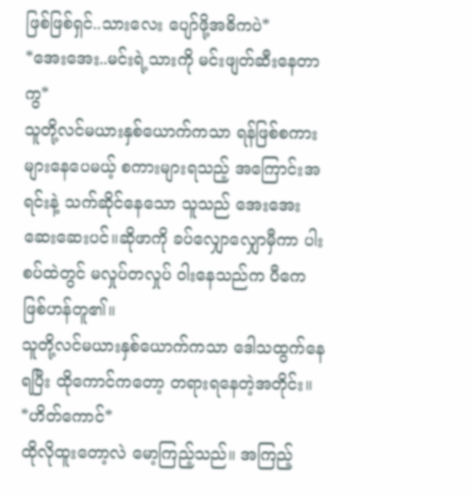ဖြစ်ဖြစ်ရှင်..သားလေး ပျော်ဖို့အဓိကပဲ*
*အေးအေး..မင်းရဲ့သားကို မင်းဖျတ်ဆီးနေတာကွ*
သူတို့လင်မယားနှစ်ယောက်ကသာ ရန်ဖြစ်စကားများနေပေမယ့် စကားများရသည့် အကြောင်းအရင်းနဲ့ သက်ဆိုင်နေသော သူသည် အေးအေးဆေးဆေးပင်။ဆိုဖာကို ခပ်လျှောလျှောမှီကာ ပါးစပ်ထဲတွင် မလှုပ်တလှုပ် ဝါးနေသည်က ပီကေဖြစ်ဟန်တူ၏။
သူတို့လင်မယားနှစ်ယောက်ကသာ ဒေါသထွက်နေရပြီး ထိုကောင်ကတော့ တရားရနေတဲ့အတိုင်း။
*ဟိတ်ကောင်*
ထိုလိုထူးတော့လဲ မော့ကြည့်သည်။ အကြည့်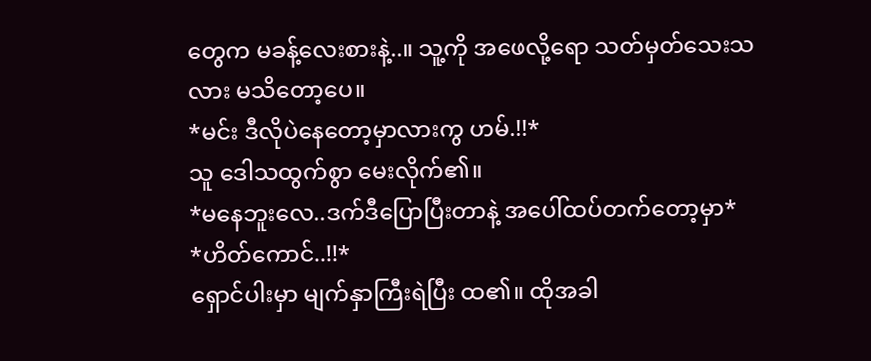တွေက မခန့်လေးစားနဲ့..။ သူ့ကို အဖေလို့ရော သတ်မှတ်သေးသလား မသိတော့ပေ။
*မင်း ဒီလိုပဲနေတော့မှာလားကွ ဟမ်.!!*
သူ ဒေါသထွက်စွာ မေးလိုက်၏။
*မနေဘူးလေ..ဒက်ဒီပြောပြီးတာနဲ့ အပေါ်ထပ်တက်တော့မှာ*
*ဟိတ်ကောင်..!!*
ရှောင်ပါးမှာ မျက်နှာကြီးရဲပြီး ထ၏။ ထိုအခါ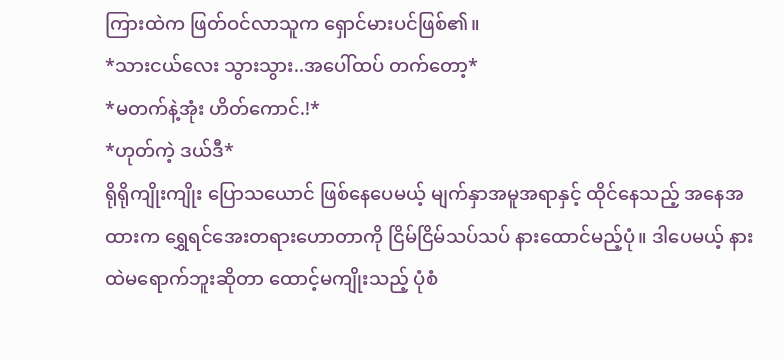ကြားထဲက ဖြတ်ဝင်လာသူက ရှောင်မားပင်ဖြစ်၏။
*သားငယ်လေး သွားသွား..အပေါ်ထပ် တက်တော့*
*မတက်နဲ့အုံး ဟိတ်ကောင်.!*
*ဟုတ်ကဲ့ ဒယ်ဒီ*
ရိုရိုကျိုးကျိုး ပြောသယောင် ဖြစ်နေပေမယ့် မျက်နှာအမူအရာနှင့် ထိုင်နေသည့် အနေအထားက ရွှေရင်အေးတရားဟောတာကို ငြိမ်ငြိမ်သပ်သပ် နားထောင်မည့်ပုံ။ ဒါပေမယ့် နားထဲမရောက်ဘူးဆိုတာ ထောင့်မကျိုးသည့် ပုံစံ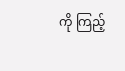ကို ကြည့်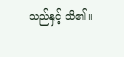သည်နှင့် သိ၏။